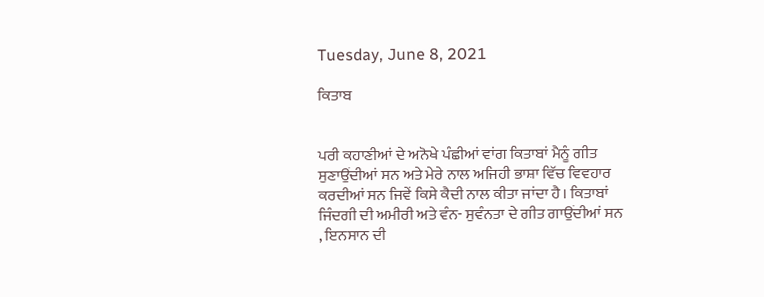Tuesday, June 8, 2021

ਕਿਤਾਬ


ਪਰੀ ਕਹਾਣੀਆਂ ਦੇ ਅਨੋਖੇ ਪੰਛੀਆਂ ਵਾਂਗ ਕਿਤਾਬਾਂ ਮੈਨੂੰ ਗੀਤ ਸੁਣਾਉਂਦੀਆਂ ਸਨ ਅਤੇ ਮੇਰੇ ਨਾਲ ਅਜਿਹੀ ਭਾਸ਼ਾ ਵਿੱਚ ਵਿਵਹਾਰ ਕਰਦੀਆਂ ਸਨ ਜਿਵੇਂ ਕਿਸੇ ਕੈਦੀ ਨਾਲ ਕੀਤਾ ਜਾਂਦਾ ਹੈ। ਕਿਤਾਬਾਂ ਜਿੰਦਗੀ ਦੀ ਅਮੀਰੀ ਅਤੇ ਵੰਨ- ਸੁਵੰਨਤਾ ਦੇ ਗੀਤ ਗਾਉਂਦੀਆਂ ਸਨ , ਇਨਸਾਨ ਦੀ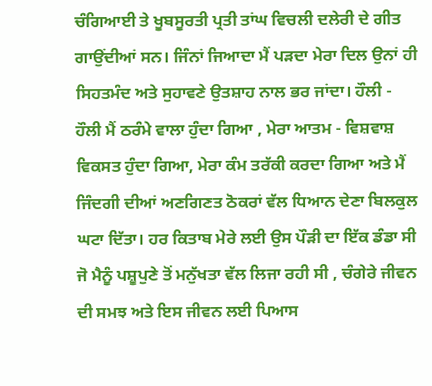ਚੰਗਿਆਈ ਤੇ ਖੂਬਸੂਰਤੀ ਪ੍ਰਤੀ ਤਾਂਘ ਵਿਚਲੀ ਦਲੇਰੀ ਦੇ ਗੀਤ ਗਾਉਂਦੀਆਂ ਸਨ। ਜਿੰਨਾਂ ਜਿਆਦਾ ਮੈਂ ਪੜਦਾ ਮੇਰਾ ਦਿਲ ਉਨਾਂ ਹੀ ਸਿਹਤਮੰਦ ਅਤੇ ਸੁਹਾਵਣੇ ਉਤਸ਼ਾਹ ਨਾਲ ਭਰ ਜਾਂਦਾ। ਹੌਲੀ - ਹੌਲੀ ਮੈਂ ਠਰੰਮੇ ਵਾਲਾ ਹੁੰਦਾ ਗਿਆ , ਮੇਰਾ ਆਤਮ - ਵਿਸ਼ਵਾਸ਼ ਵਿਕਸਤ ਹੁੰਦਾ ਗਿਆ, ਮੇਰਾ ਕੰਮ ਤਰੱਕੀ ਕਰਦਾ ਗਿਆ ਅਤੇ ਮੈਂ ਜਿੰਦਗੀ ਦੀਆਂ ਅਣਗਿਣਤ ਠੋਕਰਾਂ ਵੱਲ ਧਿਆਨ ਦੇਣਾ ਬਿਲਕੁਲ ਘਟਾ ਦਿੱਤਾ। ਹਰ ਕਿਤਾਬ ਮੇਰੇ ਲਈ ਉਸ ਪੌੜੀ ਦਾ ਇੱਕ ਡੰਡਾ ਸੀ ਜੋ ਮੈਨੂੰ ਪਸ਼ੂਪੁਣੇ ਤੋਂ ਮਨੁੱਖਤਾ ਵੱਲ ਲਿਜਾ ਰਹੀ ਸੀ , ਚੰਗੇਰੇ ਜੀਵਨ ਦੀ ਸਮਝ ਅਤੇ ਇਸ ਜੀਵਨ ਲਈ ਪਿਆਸ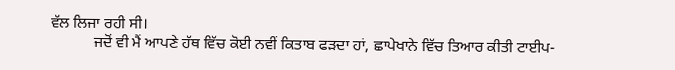ਵੱਲ ਲਿਜਾ ਰਹੀ ਸੀ।
           ਜਦੋਂ ਵੀ ਮੈਂ ਆਪਣੇ ਹੱਥ ਵਿੱਚ ਕੋਈ ਨਵੀਂ ਕਿਤਾਬ ਫੜਦਾ ਹਾਂ, ਛਾਪੇਖਾਨੇ ਵਿੱਚ ਤਿਆਰ ਕੀਤੀ ਟਾਈਪ-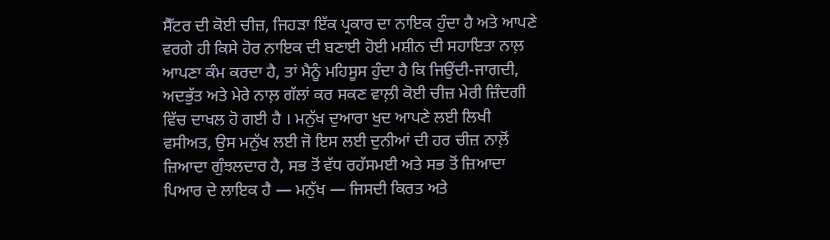ਸੈੱਟਰ ਦੀ ਕੋਈ ਚੀਜ਼, ਜਿਹੜਾ ਇੱਕ ਪ੍ਰਕਾਰ ਦਾ ਨਾਇਕ ਹੁੰਦਾ ਹੈ ਅਤੇ ਆਪਣੇ ਵਰਗੇ ਹੀ ਕਿਸੇ ਹੋਰ ਨਾਇਕ ਦੀ ਬਣਾਈ ਹੋਈ ਮਸ਼ੀਨ ਦੀ ਸਹਾਇਤਾ ਨਾਲ਼ ਆਪਣਾ ਕੰਮ ਕਰਦਾ ਹੈ, ਤਾਂ ਮੈਨੂੰ ਮਹਿਸੂਸ ਹੁੰਦਾ ਹੈ ਕਿ ਜਿਉਂਦੀ-ਜਾਗਦੀ, ਅਦਭੁੱਤ ਅਤੇ ਮੇਰੇ ਨਾਲ਼ ਗੱਲਾਂ ਕਰ ਸਕਣ ਵਾਲ਼ੀ ਕੋਈ ਚੀਜ਼ ਮੇਰੀ ਜ਼ਿੰਦਗੀ ਵਿੱਚ ਦਾਖਲ ਹੋ ਗਈ ਹੈ । ਮਨੁੱਖ ਦੁਆਰਾ ਖੁਦ ਆਪਣੇ ਲਈ ਲਿਖੀ ਵਸੀਅਤ, ਉਸ ਮਨੁੱਖ ਲਈ ਜੋ ਇਸ ਲਈ ਦੁਨੀਆਂ ਦੀ ਹਰ ਚੀਜ਼ ਨਾਲ਼ੋਂ ਜ਼ਿਆਦਾ ਗੁੰਝਲਦਾਰ ਹੈ, ਸਭ ਤੋਂ ਵੱਧ ਰਹੱਸਮਈ ਅਤੇ ਸਭ ਤੋਂ ਜ਼ਿਆਦਾ ਪਿਆਰ ਦੇ ਲਾਇਕ ਹੈ — ਮਨੁੱਖ — ਜਿਸਦੀ ਕਿਰਤ ਅਤੇ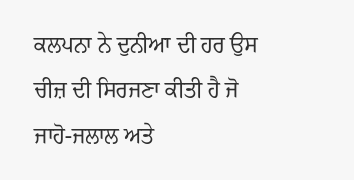ਕਲਪਨਾ ਨੇ ਦੁਨੀਆ ਦੀ ਹਰ ਉਸ ਚੀਜ਼ ਦੀ ਸਿਰਜਣਾ ਕੀਤੀ ਹੈ ਜੋ ਜਾਹੋ-ਜਲਾਲ ਅਤੇ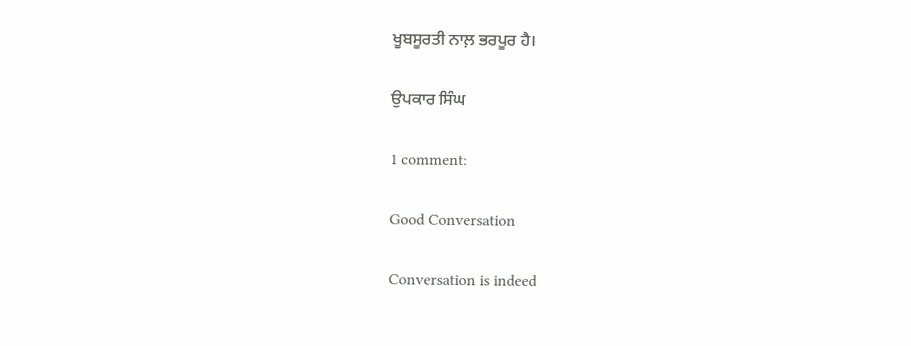ਖੂਬਸੂਰਤੀ ਨਾਲ਼ ਭਰਪੂਰ ਹੈ।

ਉਪਕਾਰ ਸਿੰਘ

1 comment:

Good Conversation

Conversation is indeed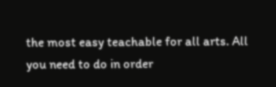the most easy teachable for all arts. All you need to do in order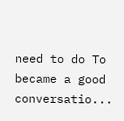need to do To became a good conversatio...